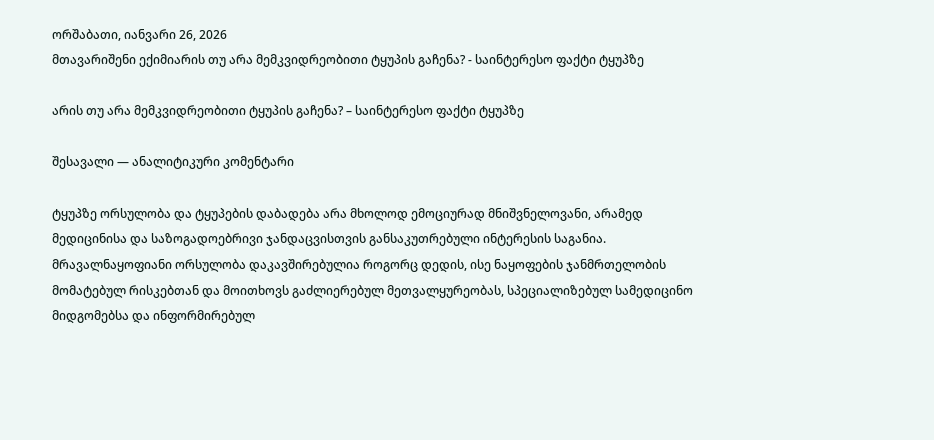ორშაბათი, იანვარი 26, 2026
მთავარიშენი ექიმიარის თუ არა მემკვიდრეობითი ტყუპის გაჩენა? - საინტერესო ფაქტი ტყუპზე

არის თუ არა მემკვიდრეობითი ტყუპის გაჩენა? – საინტერესო ფაქტი ტყუპზე

შესავალი — ანალიტიკური კომენტარი

ტყუპზე ორსულობა და ტყუპების დაბადება არა მხოლოდ ემოციურად მნიშვნელოვანი, არამედ მედიცინისა და საზოგადოებრივი ჯანდაცვისთვის განსაკუთრებული ინტერესის საგანია. მრავალნაყოფიანი ორსულობა დაკავშირებულია როგორც დედის, ისე ნაყოფების ჯანმრთელობის მომატებულ რისკებთან და მოითხოვს გაძლიერებულ მეთვალყურეობას, სპეციალიზებულ სამედიცინო მიდგომებსა და ინფორმირებულ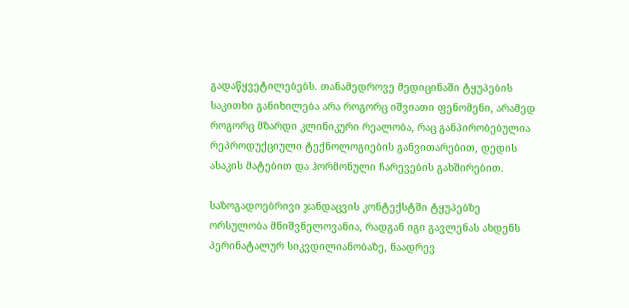გადაწყვეტილებებს. თანამედროვე მედიცინაში ტყუპების საკითხი განიხილება არა როგორც იშვიათი ფენომენი, არამედ როგორც მზარდი კლინიკური რეალობა, რაც განპირობებულია რეპროდუქციული ტექნოლოგიების განვითარებით, დედის ასაკის მატებით და ჰორმონული ჩარევების გახშირებით.

საზოგადოებრივი ჯანდაცვის კონტექსტში ტყუპებზე ორსულობა მნიშვნელოვანია, რადგან იგი გავლენას ახდენს პერინატალურ სიკვდილიანობაზე, ნაადრევ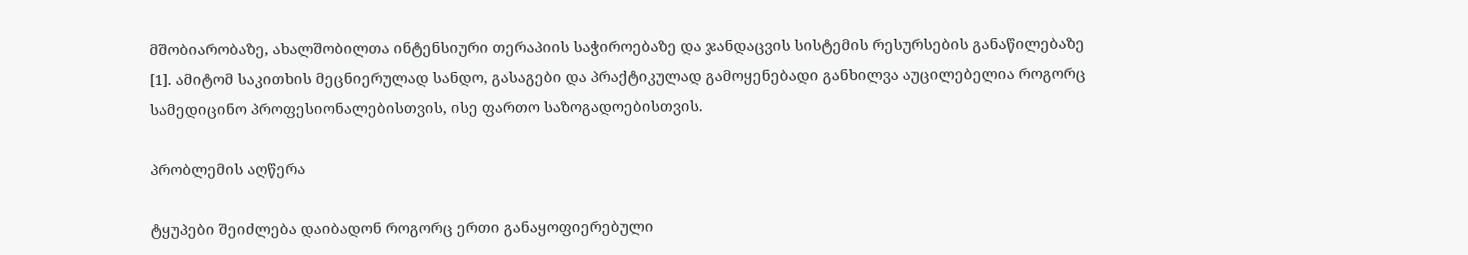მშობიარობაზე, ახალშობილთა ინტენსიური თერაპიის საჭიროებაზე და ჯანდაცვის სისტემის რესურსების განაწილებაზე [1]. ამიტომ საკითხის მეცნიერულად სანდო, გასაგები და პრაქტიკულად გამოყენებადი განხილვა აუცილებელია როგორც სამედიცინო პროფესიონალებისთვის, ისე ფართო საზოგადოებისთვის.

პრობლემის აღწერა

ტყუპები შეიძლება დაიბადონ როგორც ერთი განაყოფიერებული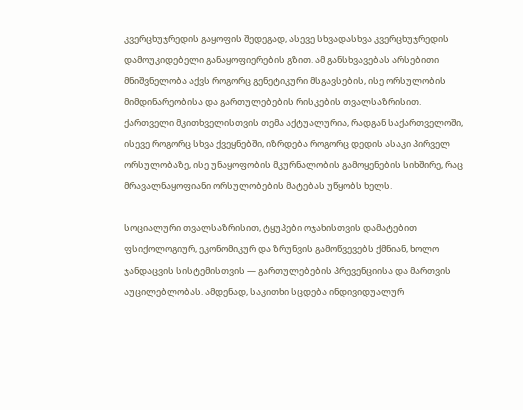კვერცხუჯრედის გაყოფის შედეგად, ასევე სხვადასხვა კვერცხუჯრედის დამოუკიდებელი განაყოფიერების გზით. ამ განსხვავებას არსებითი მნიშვნელობა აქვს როგორც გენეტიკური მსგავსების, ისე ორსულობის მიმდინარეობისა და გართულებების რისკების თვალსაზრისით. ქართველი მკითხველისთვის თემა აქტუალურია, რადგან საქართველოში, ისევე როგორც სხვა ქვეყნებში, იზრდება როგორც დედის ასაკი პირველ ორსულობაზე, ისე უნაყოფობის მკურნალობის გამოყენების სიხშირე, რაც მრავალნაყოფიანი ორსულობების მატებას უწყობს ხელს.

სოციალური თვალსაზრისით, ტყუპები ოჯახისთვის დამატებით ფსიქოლოგიურ, ეკონომიკურ და ზრუნვის გამოწვევებს ქმნიან, ხოლო ჯანდაცვის სისტემისთვის — გართულებების პრევენციისა და მართვის აუცილებლობას. ამდენად, საკითხი სცდება ინდივიდუალურ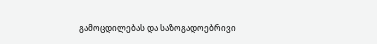გამოცდილებას და საზოგადოებრივი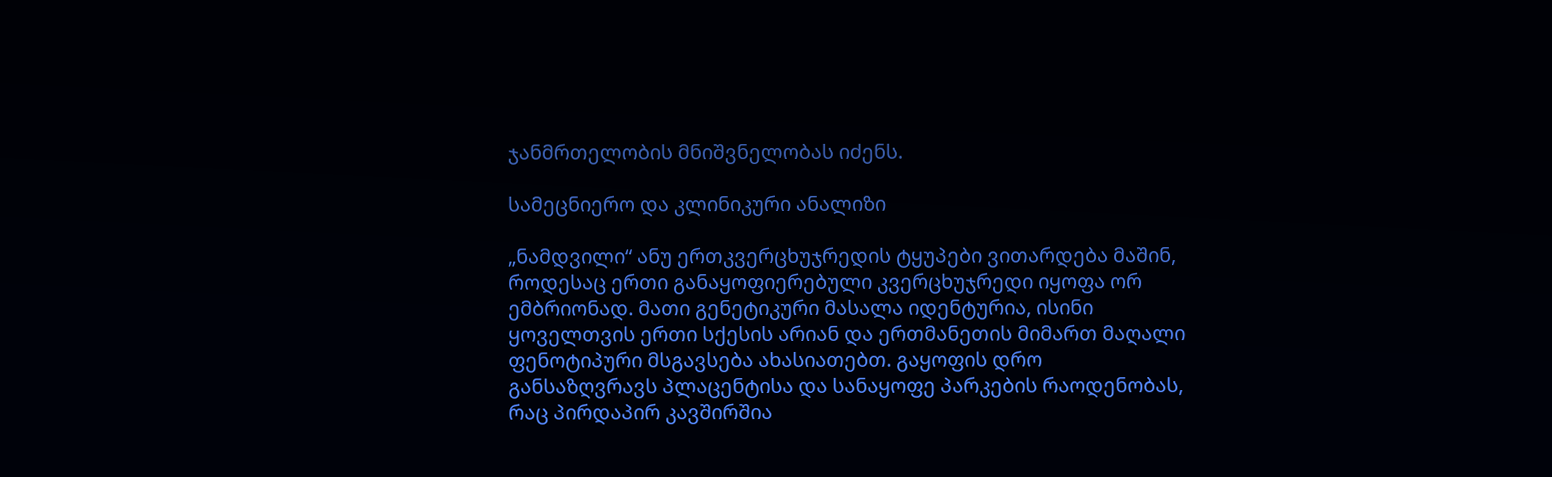ჯანმრთელობის მნიშვნელობას იძენს.

სამეცნიერო და კლინიკური ანალიზი

„ნამდვილი“ ანუ ერთკვერცხუჯრედის ტყუპები ვითარდება მაშინ, როდესაც ერთი განაყოფიერებული კვერცხუჯრედი იყოფა ორ ემბრიონად. მათი გენეტიკური მასალა იდენტურია, ისინი ყოველთვის ერთი სქესის არიან და ერთმანეთის მიმართ მაღალი ფენოტიპური მსგავსება ახასიათებთ. გაყოფის დრო განსაზღვრავს პლაცენტისა და სანაყოფე პარკების რაოდენობას, რაც პირდაპირ კავშირშია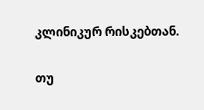კლინიკურ რისკებთან.

თუ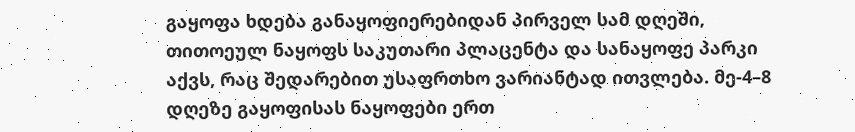გაყოფა ხდება განაყოფიერებიდან პირველ სამ დღეში, თითოეულ ნაყოფს საკუთარი პლაცენტა და სანაყოფე პარკი აქვს, რაც შედარებით უსაფრთხო ვარიანტად ითვლება. მე-4–8 დღეზე გაყოფისას ნაყოფები ერთ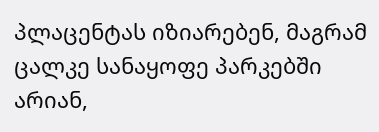პლაცენტას იზიარებენ, მაგრამ ცალკე სანაყოფე პარკებში არიან,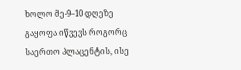ხოლო მე-9–10 დღეზე გაყოფა იწვევს როგორც საერთო პლაცენტის, ისე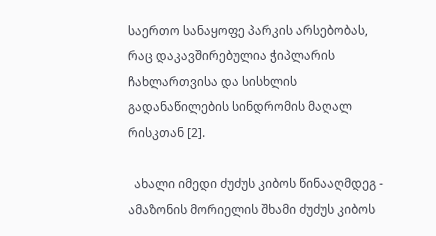საერთო სანაყოფე პარკის არსებობას, რაც დაკავშირებულია ჭიპლარის ჩახლართვისა და სისხლის გადანაწილების სინდრომის მაღალ რისკთან [2].

  ახალი იმედი ძუძუს კიბოს წინააღმდეგ - ამაზონის მორიელის შხამი ძუძუს კიბოს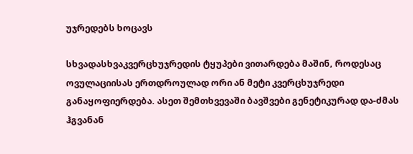უჯრედებს ხოცავს

სხვადასხვაკვერცხუჯრედის ტყუპები ვითარდება მაშინ, როდესაც ოვულაციისას ერთდროულად ორი ან მეტი კვერცხუჯრედი განაყოფიერდება. ასეთ შემთხვევაში ბავშვები გენეტიკურად და-ძმას ჰგვანან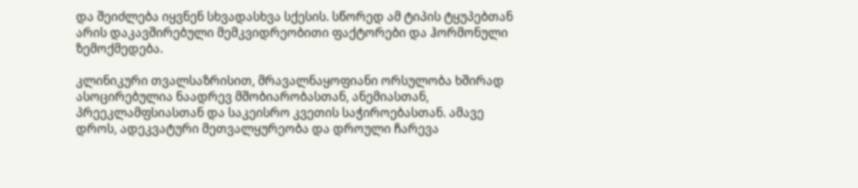და შეიძლება იყვნენ სხვადასხვა სქესის. სწორედ ამ ტიპის ტყუპებთან არის დაკავშირებული მემკვიდრეობითი ფაქტორები და ჰორმონული ზემოქმედება.

კლინიკური თვალსაზრისით, მრავალნაყოფიანი ორსულობა ხშირად ასოცირებულია ნაადრევ მშობიარობასთან, ანემიასთან, პრეეკლამფსიასთან და საკეისრო კვეთის საჭიროებასთან. ამავე დროს, ადეკვატური მეთვალყურეობა და დროული ჩარევა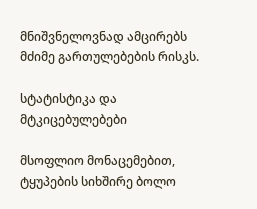მნიშვნელოვნად ამცირებს მძიმე გართულებების რისკს.

სტატისტიკა და მტკიცებულებები

მსოფლიო მონაცემებით, ტყუპების სიხშირე ბოლო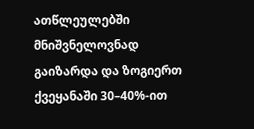ათწლეულებში მნიშვნელოვნად გაიზარდა და ზოგიერთ ქვეყანაში 30–40%-ით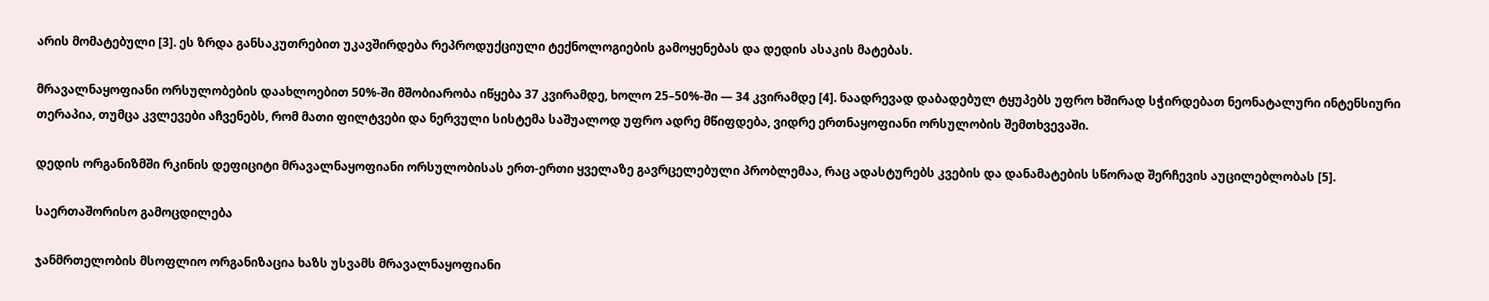არის მომატებული [3]. ეს ზრდა განსაკუთრებით უკავშირდება რეპროდუქციული ტექნოლოგიების გამოყენებას და დედის ასაკის მატებას.

მრავალნაყოფიანი ორსულობების დაახლოებით 50%-ში მშობიარობა იწყება 37 კვირამდე, ხოლო 25–50%-ში — 34 კვირამდე [4]. ნაადრევად დაბადებულ ტყუპებს უფრო ხშირად სჭირდებათ ნეონატალური ინტენსიური თერაპია, თუმცა კვლევები აჩვენებს, რომ მათი ფილტვები და ნერვული სისტემა საშუალოდ უფრო ადრე მწიფდება, ვიდრე ერთნაყოფიანი ორსულობის შემთხვევაში.

დედის ორგანიზმში რკინის დეფიციტი მრავალნაყოფიანი ორსულობისას ერთ-ერთი ყველაზე გავრცელებული პრობლემაა, რაც ადასტურებს კვების და დანამატების სწორად შერჩევის აუცილებლობას [5].

საერთაშორისო გამოცდილება

ჯანმრთელობის მსოფლიო ორგანიზაცია ხაზს უსვამს მრავალნაყოფიანი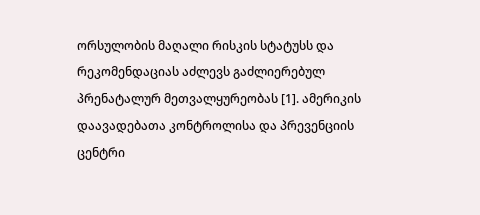ორსულობის მაღალი რისკის სტატუსს და რეკომენდაციას აძლევს გაძლიერებულ პრენატალურ მეთვალყურეობას [1]. ამერიკის დაავადებათა კონტროლისა და პრევენციის ცენტრი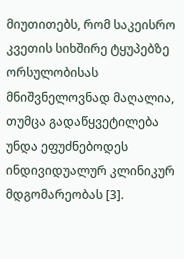მიუთითებს, რომ საკეისრო კვეთის სიხშირე ტყუპებზე ორსულობისას მნიშვნელოვნად მაღალია, თუმცა გადაწყვეტილება უნდა ეფუძნებოდეს ინდივიდუალურ კლინიკურ მდგომარეობას [3].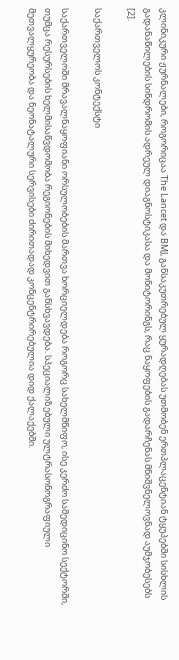კლინიკური ჟურნალები, როგორიცაა The Lancet და BMJ, განსაკუთრებულ ყურადღებას უთმობენ ერთპლაცენტიან ტყუპებში სისხლის გადანაწილების სინდრომის ადრეულ დიაგნოსტიკასა და მონიტორინგს, რაც ნაყოფების გადარჩენას მნიშვნელოვნად აუმჯობესებს [2].

საქართველოს კონტექსტი

საქართველოში მრავალნაყოფიანი ორსულობების მართვა ხორციელდება როგორც სახელმწიფო, ისე კერძო სამედიცინო სექტორში, თუმცა რესურსების ხელმისაწვდომობა რეგიონების მიხედვით განსხვავდება. სპეციალიზებული ულტრასონოგრაფიული მეთვალყურეობა და ნეონატალური სერვისები ძირითადად კონცენტრირებულია დიდ ქალაქებში.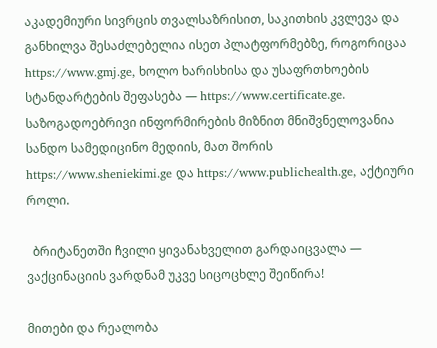აკადემიური სივრცის თვალსაზრისით, საკითხის კვლევა და განხილვა შესაძლებელია ისეთ პლატფორმებზე, როგორიცაა https://www.gmj.ge, ხოლო ხარისხისა და უსაფრთხოების სტანდარტების შეფასება — https://www.certificate.ge. საზოგადოებრივი ინფორმირების მიზნით მნიშვნელოვანია სანდო სამედიცინო მედიის, მათ შორის https://www.sheniekimi.ge და https://www.publichealth.ge, აქტიური როლი.

  ბრიტანეთში ჩვილი ყივანახველით გარდაიცვალა — ვაქცინაციის ვარდნამ უკვე სიცოცხლე შეიწირა!

მითები და რეალობა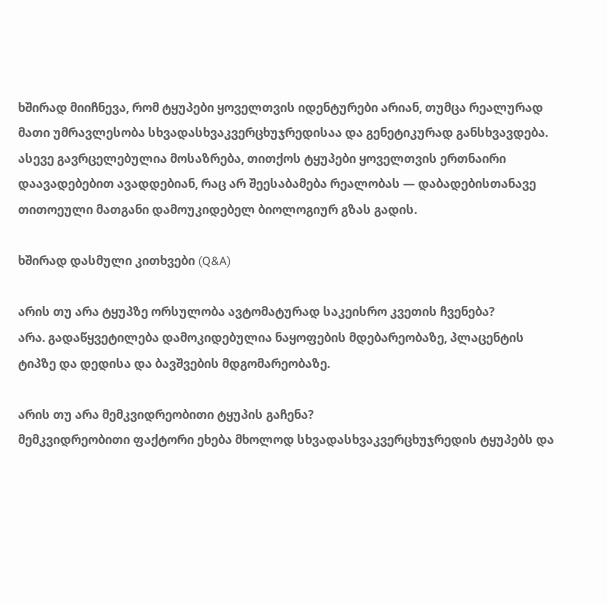ხშირად მიიჩნევა, რომ ტყუპები ყოველთვის იდენტურები არიან, თუმცა რეალურად მათი უმრავლესობა სხვადასხვაკვერცხუჯრედისაა და გენეტიკურად განსხვავდება. ასევე გავრცელებულია მოსაზრება, თითქოს ტყუპები ყოველთვის ერთნაირი დაავადებებით ავადდებიან, რაც არ შეესაბამება რეალობას — დაბადებისთანავე თითოეული მათგანი დამოუკიდებელ ბიოლოგიურ გზას გადის.

ხშირად დასმული კითხვები (Q&A)

არის თუ არა ტყუპზე ორსულობა ავტომატურად საკეისრო კვეთის ჩვენება?
არა. გადაწყვეტილება დამოკიდებულია ნაყოფების მდებარეობაზე, პლაცენტის ტიპზე და დედისა და ბავშვების მდგომარეობაზე.

არის თუ არა მემკვიდრეობითი ტყუპის გაჩენა?
მემკვიდრეობითი ფაქტორი ეხება მხოლოდ სხვადასხვაკვერცხუჯრედის ტყუპებს და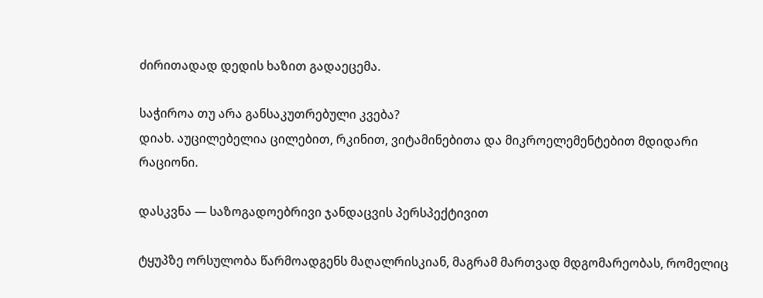ძირითადად დედის ხაზით გადაეცემა.

საჭიროა თუ არა განსაკუთრებული კვება?
დიახ. აუცილებელია ცილებით, რკინით, ვიტამინებითა და მიკროელემენტებით მდიდარი რაციონი.

დასკვნა — საზოგადოებრივი ჯანდაცვის პერსპექტივით

ტყუპზე ორსულობა წარმოადგენს მაღალრისკიან, მაგრამ მართვად მდგომარეობას, რომელიც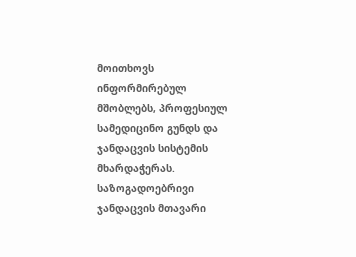მოითხოვს ინფორმირებულ მშობლებს, პროფესიულ სამედიცინო გუნდს და ჯანდაცვის სისტემის მხარდაჭერას. საზოგადოებრივი ჯანდაცვის მთავარი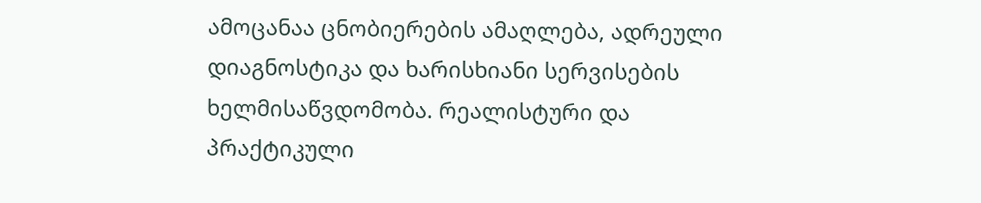ამოცანაა ცნობიერების ამაღლება, ადრეული დიაგნოსტიკა და ხარისხიანი სერვისების ხელმისაწვდომობა. რეალისტური და პრაქტიკული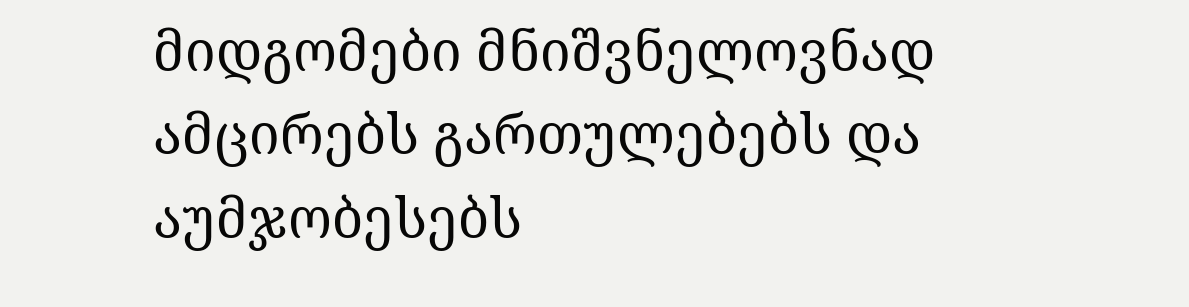მიდგომები მნიშვნელოვნად ამცირებს გართულებებს და აუმჯობესებს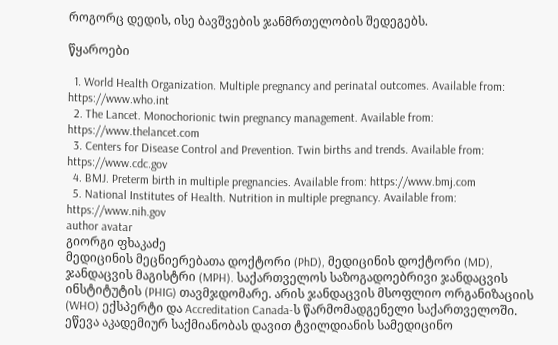როგორც დედის, ისე ბავშვების ჯანმრთელობის შედეგებს.

წყაროები

  1. World Health Organization. Multiple pregnancy and perinatal outcomes. Available from: https://www.who.int
  2. The Lancet. Monochorionic twin pregnancy management. Available from: https://www.thelancet.com
  3. Centers for Disease Control and Prevention. Twin births and trends. Available from: https://www.cdc.gov
  4. BMJ. Preterm birth in multiple pregnancies. Available from: https://www.bmj.com
  5. National Institutes of Health. Nutrition in multiple pregnancy. Available from: https://www.nih.gov
author avatar
გიორგი ფხაკაძე
მედიცინის მეცნიერებათა დოქტორი (PhD), მედიცინის დოქტორი (MD), ჯანდაცვის მაგისტრი (MPH). საქართველოს საზოგადოებრივი ჯანდაცვის ინსტიტუტის (PHIG) თავმჯდომარე. არის ჯანდაცვის მსოფლიო ორგანიზაციის (WHO) ექსპერტი და Accreditation Canada-ს წარმომადგენელი საქართველოში. ეწევა აკადემიურ საქმიანობას დავით ტვილდიანის სამედიცინო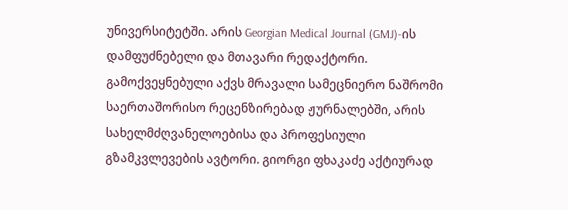უნივერსიტეტში. არის Georgian Medical Journal (GMJ)-ის დამფუძნებელი და მთავარი რედაქტორი. გამოქვეყნებული აქვს მრავალი სამეცნიერო ნაშრომი საერთაშორისო რეცენზირებად ჟურნალებში, არის სახელმძღვანელოებისა და პროფესიული გზამკვლევების ავტორი. გიორგი ფხაკაძე აქტიურად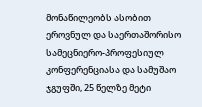მონაწილეობს ასობით ეროვნულ და საერთაშორისო სამეცნიერო-პროფესიულ კონფერენციასა და სამუშაო ჯგუფში, 25 წელზე მეტი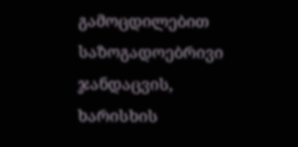გამოცდილებით საზოგადოებრივი ჯანდაცვის, ხარისხის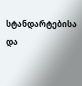სტანდარტებისა და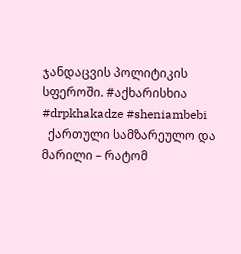ჯანდაცვის პოლიტიკის სფეროში. #აქხარისხია #drpkhakadze #sheniambebi
  ქართული სამზარეულო და მარილი – რატომ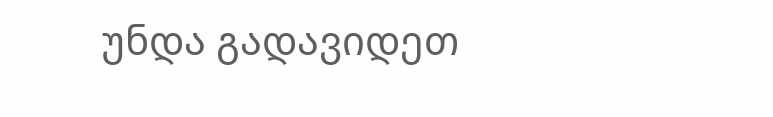უნდა გადავიდეთ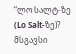“ლო სალტ-ზე (Lo Salt-ზე)?
მსგავსი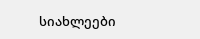სიახლეები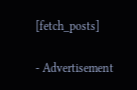[fetch_posts]

- Advertisement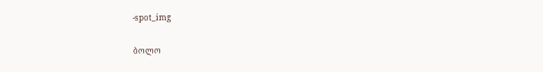-spot_img

ბოლო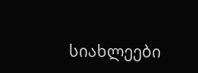სიახლეები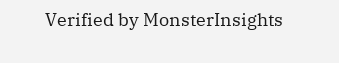Verified by MonsterInsights